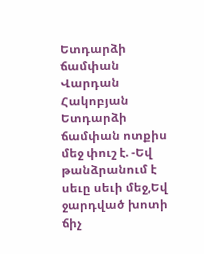Ետդարձի ճամփան
Վարդան Հակոբյան
Ետդարձի ճամփան ոտքիս մեջ փուշ է. -Եվ թանձրանում է սեւը սեւի մեջ,Եվ ջարդված խոտի ճիչ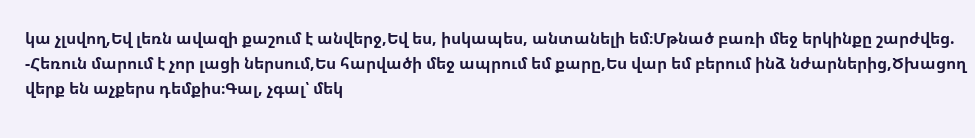կա չլսվող,Եվ լեռն ավազի քաշում է անվերջ,Եվ ես, իսկապես, անտանելի եմ։Մթնած բառի մեջ երկինքը շարժվեց. -Հեռուն մարում է չոր լացի ներսում,Ես հարվածի մեջ ապրում եմ քարը,Ես վար եմ բերում ինձ նժարներից,Ծխացող վերք են աչքերս դեմքիս։Գալ, չգալ՝ մեկ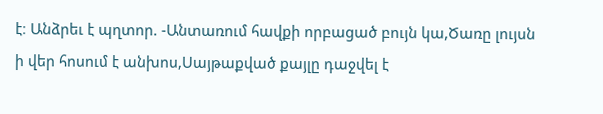է։ Անձրեւ է պղտոր. -Անտառում հավքի որբացած բույն կա,Ծառը լույսն ի վեր հոսում է անխոս,Սայթաքված քայլը դաջվել է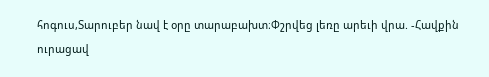հոգուս,Տարուբեր նավ է օրը տարաբախտ։Փշրվեց լեռը արեւի վրա. -Հավքին ուրացավ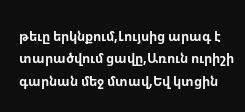թեւը երկնքում,Լույսից արագ է տարածվում ցավը,Առուն ուրիշի գարնան մեջ մտավ,Եվ կտցին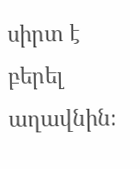սիրտ է բերել աղավնին։